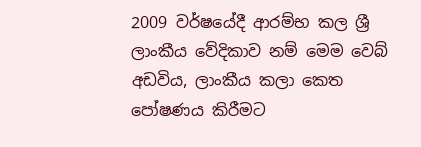2009 වර්ෂයේදී ආරම්භ කල ශ්‍රී ලාංකීය වේදිකාව නම් මෙම වෙබ් අඩවිය, ලාංකීය කලා කෙත පෝෂණය කිරීමට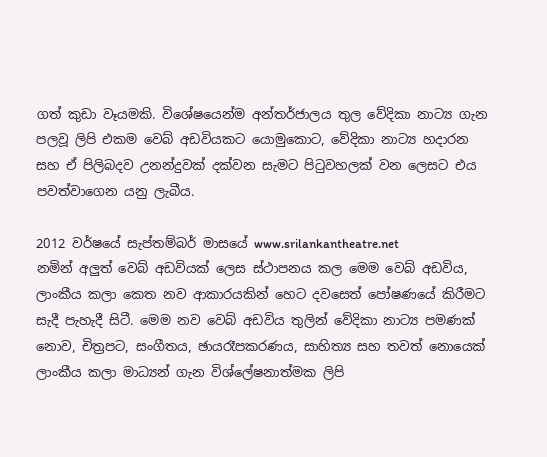ගත් කුඩා වෑයමකි. විශේෂයෙන්ම අන්තර්ජාලය තුල වේදිකා නාට්‍ය ගැන පලවූ ලිපි එකම වෙබ් අඩවියකට යොමුකොට, වේදිකා නාට්‍ය හදාරන සහ ඒ පිලිබදව උනන්දුවක් දක්වන සැමට පිටුවහලක් වන ලෙසට එය පවත්වාගෙන යනු ලැබීය.

2012 වර්ෂයේ සැප්තම්බර් මාසයේ www.srilankantheatre.net
නමින් අලුත් වෙබ් අඩවියක් ලෙස ස්ථාපනය කල මෙම වෙබ් අඩවිය, ලාංකීය කලා කෙත නව ආකාරයකින් හෙට දවසෙත් පෝෂණයේ කිරීමට සැදී පැහැදී සිටී. මෙම නව වෙබ් අඩවිය තුලින් වේදිකා නාට්‍ය පමණක් නොව, චිත්‍රපට, සංගීතය, ඡායරෑපකරණය, සාහිත්‍ය සහ තවත් නොයෙක් ලාංකීය කලා මාධ්‍යන් ගැන විශ්ලේෂනාත්මක ලිපි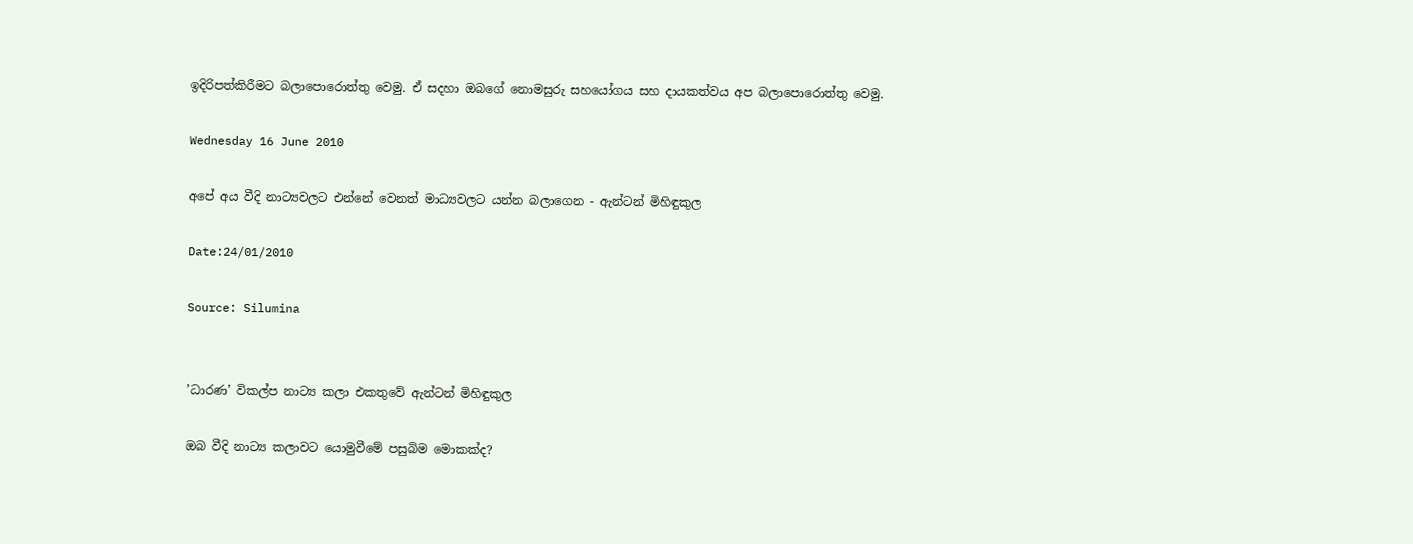ඉදිරිපත්කිරීමට බලාපොරොත්තු වෙමු. ඒ සදහා ඔබගේ නොමසුරු සහයෝගය සහ දායකත්වය අප බලාපොරොත්තු වෙමු.

Wednesday 16 June 2010

අපේ අය වීදි නාට්‍යවලට එන්නේ වෙනත් මාධ්‍යවලට යන්න බලාගෙන - ඇන්ටන් මිහිඳුකුල

Date:24/01/2010

Source: Silumina


’ධාරණ’ විකල්ප නාට්‍ය කලා එකතුවේ ඇන්ටන් මිහිඳුකුල

ඔබ වීදි නාට්‍ය කලාවට යොමුවීමේ පසුබිම මොකක්ද?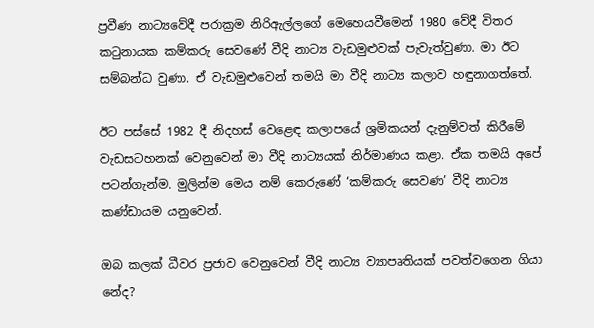ප්‍රවීණ නාට්‍යවේදී පරාක්‍රම නිරිඇල්ලගේ මෙහෙයවීමෙන් 1980 වේදී විතර කටුනායක කම්කරු සෙවණේ වීදි නාට්‍ය වැඩමුළුවක් පැවැත්වුණා. මා ඊට සම්බන්ධ වුණා. ඒ වැඩමුළුවෙන් තමයි මා වීදි නාට්‍ය කලාව හඳුනාගත්තේ.

ඊට පස්සේ 1982 දී නිදහස් වෙළෙඳ කලාපයේ ශ්‍රමිකයන් දැනුම්වත් කිරීමේ වැඩසටහනක් වෙනුවෙන් මා වීදි නාට්‍යයක් නිර්මාණය කළා. ඒක තමයි අපේ පටන්ගැන්ම. මුලින්ම මෙය නම් කෙරුණේ ‘කම්කරු සෙවණ’ වීදි නාට්‍ය කණ්ඩායම යනුවෙන්.

ඔබ කලක් ධීවර ප්‍රජාව වෙනුවෙන් වීදි නාට්‍ය ව්‍යාපෘතියක් පවත්වගෙන ගියා නේද?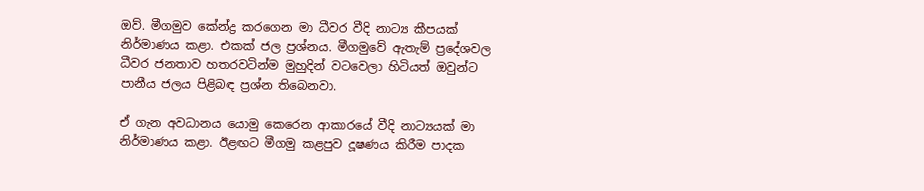ඔව්. මීගමුව කේන්ද්‍ර කරගෙන මා ධීවර වීදි නාට්‍ය කීපයක් නිර්මාණය කළා. එකක් ජල ප්‍රශ්නය. මීගමුවේ ඇතැම් ප්‍රදේශවල ධීවර ජනතාව හතරවටින්ම මුහුදින් වටවෙලා හිටියත් ඔවුන්ට පානීය ජලය පිළිබඳ ප්‍රශ්න තිබෙනවා.

ඒ ගැන අවධානය යොමු කෙරෙන ආකාරයේ වීදි නාට්‍යයක් මා නිර්මාණය කළා. ඊළඟට මීගමු කළපුව දූෂණය කිරීම පාදක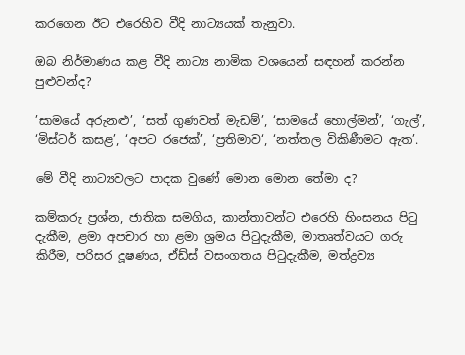කරගෙන ඊට එරෙහිව වීදි නාට්‍යයක් තැනුවා.

ඔබ නිර්මාණය කළ වීදි නාට්‍ය නාමික වශයෙන් සඳහන් කරන්න පුළුවන්ද?

’සාමයේ අරුනළු’, ‘සත් ගුණවත් මැඩම්’, ‘සාමයේ හොල්මන්’, ‘ගැල්’, ‘මිස්ටර් කසළ’, ‘අපට රජෙක්’, ‘ප්‍රතිමාව‘, ‘නත්තල විකිණීමට ඇත’.

මේ වීදි නාට්‍යවලට පාදක වුණේ මොන මොන තේමා ද?

කම්කරු ප්‍රශ්න, ජාතික සමගිය, කාන්තාවන්ට එරෙහි හිංසනය පිටු දැකීම, ළමා අපචාර හා ළමා ශ්‍රමය පිටුදැකීම, මාතෘත්වයට ගරු කිරීම, පරිසර දූෂණය, ඒඩ්ස් වසංගතය පිටුදැකීම, මත්ද්‍රව්‍ය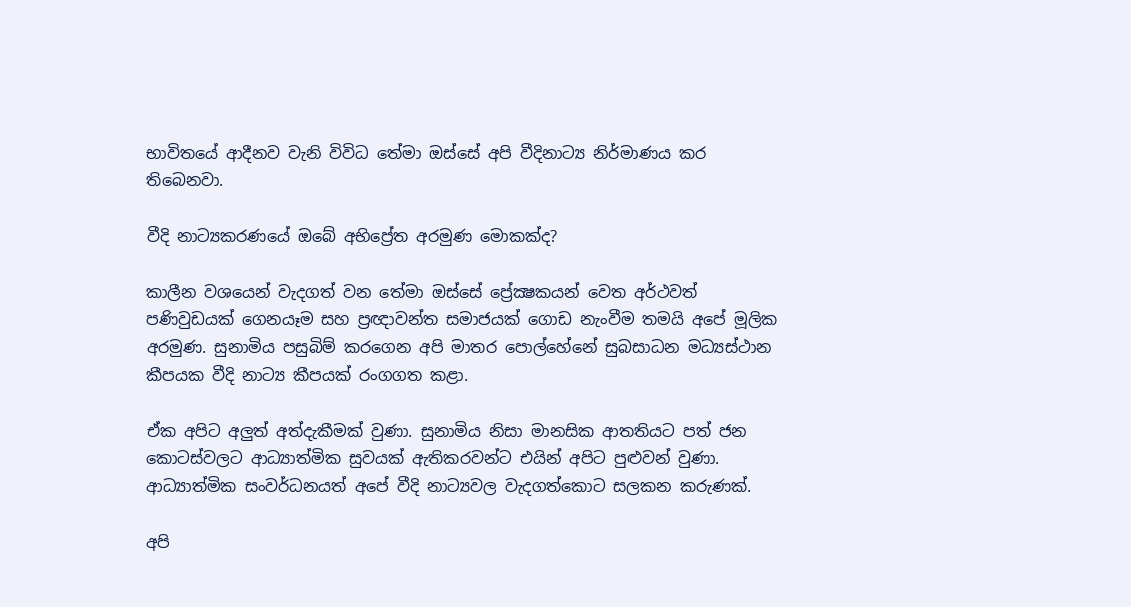භාවිතයේ ආදීනව වැනි විවිධ තේමා ඔස්සේ අපි වීදිනාට්‍ය නිර්මාණය කර තිබෙනවා.

වීදි නාට්‍යකරණයේ ඔබේ අභිප්‍රේත අරමුණ මොකක්ද?

කාලීන වශයෙන් වැදගත් වන තේමා ඔස්සේ ප්‍රේක්‍ෂකයන් වෙත අර්ථවත් පණිවුඩයක් ගෙනයෑම සහ ප්‍රඥාවන්ත සමාජයක් ගොඩ නැංවීම තමයි අපේ මූලික අරමුණ. සුනාමිය පසුබිම් කරගෙන අපි මාතර පොල්හේනේ සුබසාධන මධ්‍යස්ථාන කීපයක වීදි නාට්‍ය කීපයක් රංගගත කළා.

ඒක අපිට අලුත් අත්දැකීමක් වුණා. සුනාමිය නිසා මානසික ආතතියට පත් ජන කොටස්වලට ආධ්‍යාත්මික සුවයක් ඇතිකරවන්ට එයින් අපිට පුළුවන් වුණා. ආධ්‍යාත්මික සංවර්ධනයත් අපේ වීදි නාට්‍යවල වැදගත්කොට සලකන කරුණක්.

අපි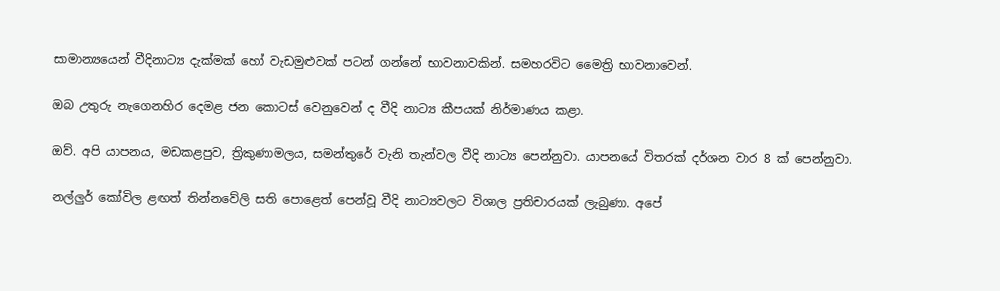සාමාන්‍යයෙන් වීදිනාට්‍ය දැක්මක් හෝ වැඩමුළුවක් පටන් ගන්නේ භාවනාවකින්. සමහරවිට මෛත්‍රි භාවනාවෙන්.

ඔබ උතුරු නැගෙනහිර දෙමළ ජන කොටස් වෙනුවෙන් ද වීදි නාට්‍ය කීපයක් නිර්මාණය කළා.

ඔව්. අපි යාපනය, මඩකළපුව, ත්‍රිකුණාමලය, සමන්තුරේ වැනි තැන්වල වීදි නාට්‍ය පෙන්නුවා. යාපනයේ විතරක් දර්ශන වාර 8 ක් පෙන්නුවා.

නල්ලුර් කෝවිල ළඟත් තින්නවේලි සති පොළෙත් පෙන්වූ වීදි නාට්‍යවලට විශාල ප්‍රතිචාරයක් ලැබුණා. අපේ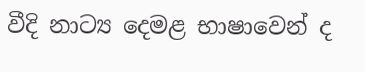වීදි නාට්‍ය දෙමළ භාෂාවෙන් ද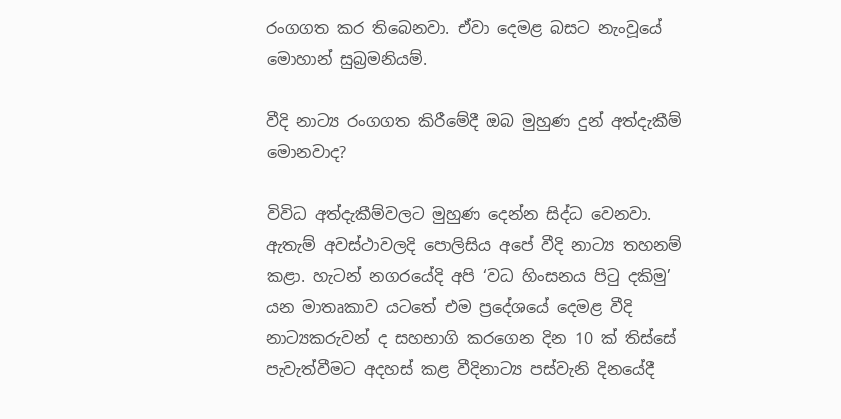රංගගත කර තිබෙනවා. ඒවා දෙමළ බසට නැංවූයේ මොහාන් සුබ්‍රමනියම්.

වීදි නාට්‍ය රංගගත කිරීමේදී ඔබ මුහුණ දුන් අත්දැකීම් මොනවාද?

විවිධ අත්දැකීම්වලට මුහුණ දෙන්න සිද්ධ වෙනවා. ඇතැම් අවස්ථාවලදි පොලිසිය අපේ වීදි නාට්‍ය තහනම් කළා. හැටන් නගරයේදි අපි ‘වධ හිංසනය පිටු දකිමු’ යන මාතෘකාව යටතේ එම ප්‍රදේශයේ දෙමළ වීදි නාට්‍යකරුවන් ද සහභාගි කරගෙන දින 10 ක් තිස්සේ පැවැත්වීමට අදහස් කළ වීදිනාට්‍ය පස්වැනි දිනයේදී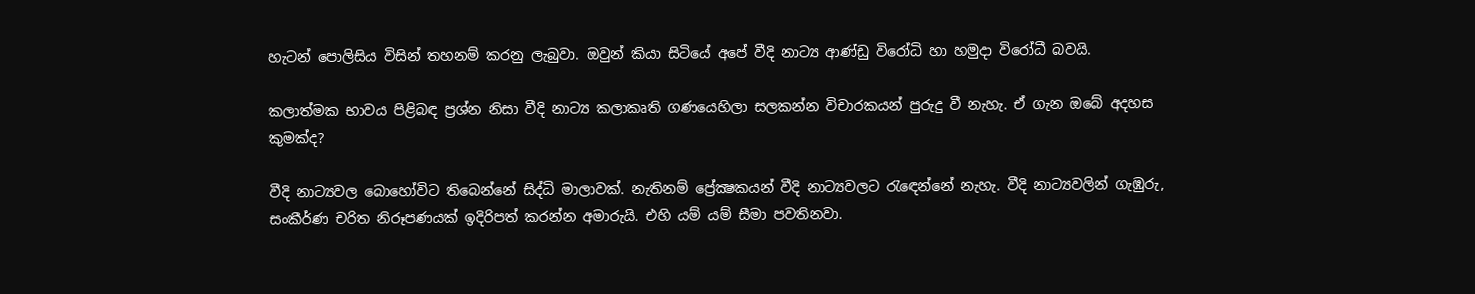හැටන් පොලිසිය විසින් තහනම් කරනු ලැබුවා. ඔවුන් කියා සිටියේ අපේ වීදි නාට්‍ය ආණ්ඩු විරෝධි හා හමුදා විරෝධී බවයි.

කලාත්මක භාවය පිළිබඳ ප්‍රශ්න නිසා වීදි නාට්‍ය කලාකෘති ගණයෙහිලා සලකන්න විචාරකයන් පුරුදු වී නැහැ. ඒ ගැන ඔබේ අදහස කුමක්ද?

වීදි නාට්‍යවල බොහෝවිට තිබෙන්නේ සිද්ධි මාලාවක්. නැතිනම් ප්‍රේක්‍ෂකයන් වීදි නාට්‍යවලට රැඳෙන්නේ නැහැ. වීදි නාට්‍යවලින් ගැඹුරු, සංකීර්ණ චරිත නිරූපණයක් ඉදිරිපත් කරන්න අමාරුයි. එහි යම් යම් සීමා පවතිනවා.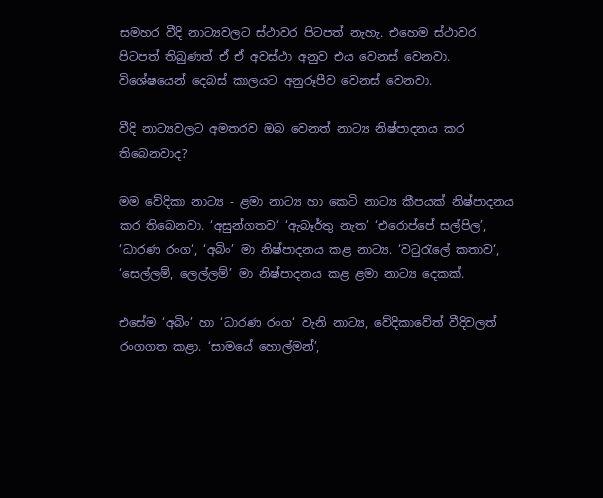සමහර වීදි නාට්‍යවලට ස්ථාවර පිටපත් නැහැ. එහෙම ස්ථාවර පිටපත් තිබුණත් ඒ ඒ අවස්ථා අනුව එය වෙනස් වෙනවා. විශේෂයෙන් දෙබස් කාලයට අනුරූපීව වෙනස් වෙනවා.

වීදි නාට්‍යවලට අමතරව ඔබ වෙනත් නාට්‍ය නිෂ්පාදනය කර තිබෙනවාද?

මම වේදිකා නාට්‍ය - ළමා නාට්‍ය හා කෙටි නාට්‍ය කීපයක් නිෂ්පාදනය කර තිබෙනවා. ‘අසුන්ගතව‘ ‘ඇබෑර්තු නැත’ ‘එරොප්පේ සල්පිල’, ‘ධාරණ රංග‘, ‘අබිං’ මා නිෂ්පාදනය කළ නාට්‍ය. ‘වටුරැලේ කතාව‘, ‘සෙල්ලම්, ලෙල්ලම්’ මා නිෂ්පාදනය කළ ළමා නාට්‍ය දෙකක්.

එසේම ‘අබිං’ හා ‘ධාරණ රංග‘ වැනි නාට්‍ය, වේදිකාවේත් වීදිවලත් රංගගත කළා. ‘සාමයේ හොල්මන්’,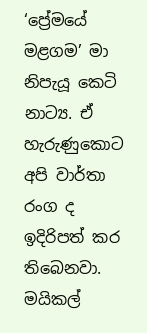‘ප්‍රේමයේ මළගම’ මා නිපැයූ කෙටි නාට්‍ය. ඒ හැරුණුකොට අපි වාර්තා රංග ද ඉදිරිපත් කර තිබෙනවා. මයිකල්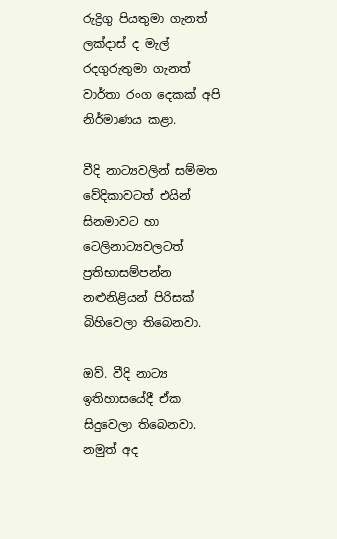රුද්‍රිගු පියතුමා ගැනත් ලක්දාස් ද මැල් රදගුරුතුමා ගැනත් වාර්තා රංග දෙකක් අපි නිර්මාණය කළා.

වීදි නාට්‍යවලින් සම්මත වේදිකාවටත් එයින් සිනමාවට හා ටෙලිනාට්‍යවලටත් ප්‍රතිභාසම්පන්න නළුනිළියන් පිරිසක් බිහිවෙලා තිබෙනවා.

ඔව්. වීදි නාට්‍ය ඉතිහාසයේදී ඒක සිදුවෙලා තිබෙනවා. නමුත් අද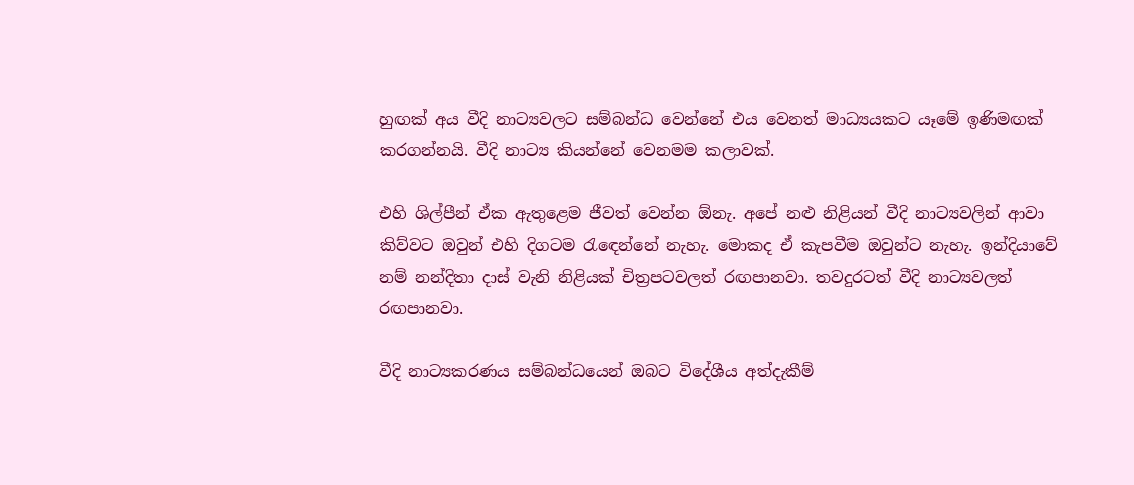හුඟක් අය වීදි නාට්‍යවලට සම්බන්ධ වෙන්නේ එය වෙනත් මාධ්‍යයකට යෑමේ ඉණිමඟක් කරගන්නයි. වීදි නාට්‍ය කියන්නේ වෙනමම කලාවක්.

එහි ශිල්පීන් ඒක ඇතුළෙම ජීවත් වෙන්න ඕනැ. අපේ නළු නිළියන් වීදි නාට්‍යවලින් ආවා කිව්වට ඔවුන් එහි දිගටම රැඳෙන්නේ නැහැ. මොකද ඒ කැපවීම ඔවුන්ට නැහැ. ඉන්දියාවේ නම් නන්දිතා දාස් වැනි නිළියක් චිත්‍රපටවලත් රඟපානවා. තවදුරටත් වීදි නාට්‍යවලත් රඟපානවා.

වීදි නාට්‍යකරණය සම්බන්ධයෙන් ඔබට විදේශීය අත්දැකීම්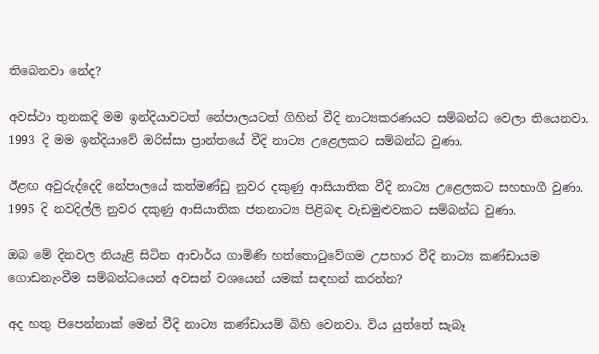තිබෙනවා නේද?

අවස්ථා තුනකදි මම ඉන්දියාවටත් නේපාලයටත් ගිහින් වීදි නාට්‍යකරණයට සම්බන්ධ වෙලා තියෙනවා. 1993 දි මම ඉන්දියාවේ ඔරිස්සා ප්‍රාන්තයේ වීදි නාට්‍ය උළෙලකට සම්බන්ධ වුණා.

ඊළඟ අවුරුද්දෙදි නේපාලයේ කත්මණ්ඩු නුවර දකුණු ආසියාතික වීදි නාට්‍ය උළෙලකට සහභාගී වුණා. 1995 දි නවදිල්ලි නුවර දකුණු ආසියාතික ජනනාට්‍ය පිළිබඳ වැඩමුළුවකට සම්බන්ධ වුණා.

ඔබ මේ දිනවල නියැළි සිටින ආචාර්ය ගාමිණි හත්තොටුවේගම උපහාර වීදි නාට්‍ය කණ්ඩායම ගොඩනැංවීම සම්බන්ධයෙන් අවසන් වශයෙන් යමක් සඳහන් කරන්න?

අද හතු පිපෙන්නාක් මෙන් වීදි නාට්‍ය කණ්ඩායම් බිහි වෙනවා. විය යුත්තේ සැබෑ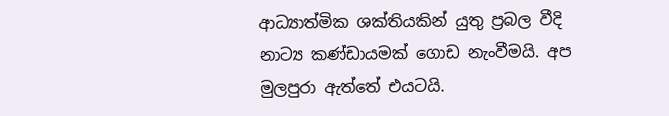ආධ්‍යාත්මික ශක්තියකින් යුතු ප්‍රබල වීදි නාට්‍ය කණ්ඩායමක් ගොඩ නැංවීමයි. අප මුලපුරා ඇත්තේ එයටයි.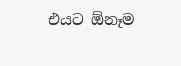එයට ඕනෑම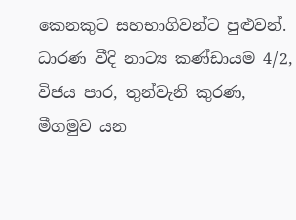කෙනකුට සහභාගිවන්ට පුළුවන්. ධාරණ වීදි නාට්‍ය කණ්ඩායම 4/2, විජය පාර, තුන්වැනි කුරණ, මීගමුව යන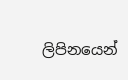ලිපිනයෙන්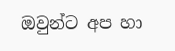ඔවුන්ට අප හා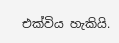එක්විය හැකියි.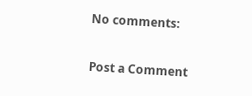No comments:

Post a Comment